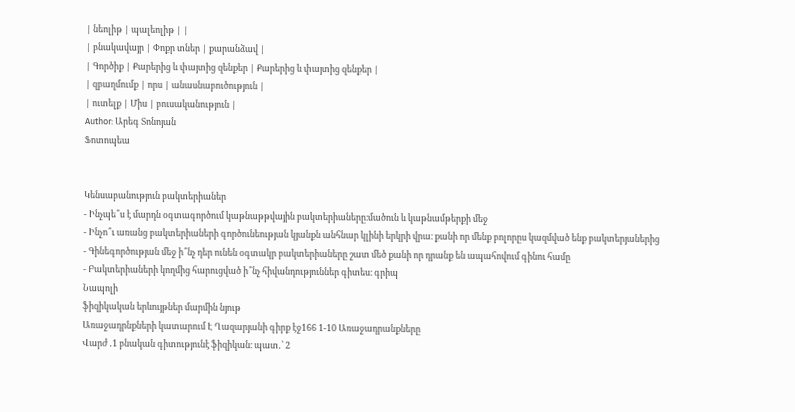| նեոլիթ | պալեոլիթ | |
| բնակավայր | Փոքր տներ | քարանձավ |
| Գործիք | Քարերից և փայտից զենքեր | Քարերից և փայտից զենքեր |
| զբաղմումք | որս | անասնաբուծություն |
| ուտելք | Միս | բուսականություն |
Author: Արեգ Տոնոյան
Ֆոտոպեա


Կենսաբանություն բակտերիաներ
- Ինչպե՞ս է մարդն օգտագործում կաթնաթթվային բակտերիաները։մածուն և կաթնամթերքի մեջ
- Ինչո՞ւ առանց բակտերիաների գործունեության կյանքն անհնար կլինի երկրի վրա։ քանի որ մենք բոլորըս կազմված ենք բակտերյաներից
- Գինեգործության մեջ ի՞նչ դեր ունեն օգտակր բակտերիաները շատ մեծ քանի որ դրանք են ապահովում գինու համը
- Բակտերիաների կողմից հարուցված ի՞նչ հիվանդություններ գիտես։ գրիպ
Նապոլի
ֆիզիկական երևույթներ մարմին նյութ
Առաջադրնքների կատարում Է Ղազարյանի գիրք էջ166 1-10 Առաջադրանքները
Վարժ ․1 բնական գիտությունէ ֆիզիկան։ պատ․՝ 2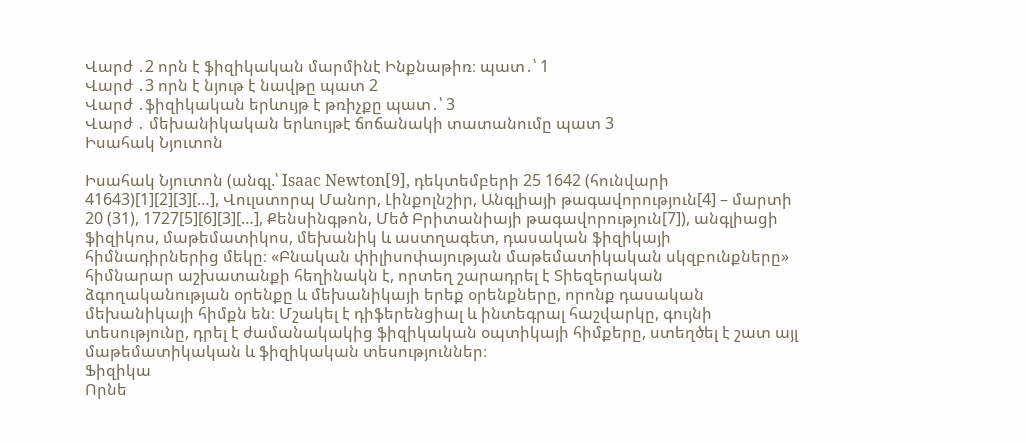Վարժ ․2 որն է ֆիզիկական մարմինէ Ինքնաթիռ։ պատ․՝ 1
Վարժ ․3 որն է նյութ է նավթը պատ 2
Վարժ ․ֆիզիկական երևույթ է թռիչքը պատ․՝ 3
Վարժ ․ մեխանիկական երևույթէ ճոճանակի տատանումը պատ 3
Իսահակ Նյուտոն

Իսահակ Նյուտոն (անգլ.՝ Isaac Newton[9], դեկտեմբերի 25 1642 (հունվարի 41643)[1][2][3][…], Վուլստորպ Մանոր, Լինքոլնշիր, Անգլիայի թագավորություն[4] – մարտի 20 (31), 1727[5][6][3][…], Քենսինգթոն, Մեծ Բրիտանիայի թագավորություն[7]), անգլիացի ֆիզիկոս, մաթեմատիկոս, մեխանիկ և աստղագետ, դասական ֆիզիկայի հիմնադիրներից մեկը։ «Բնական փիլիսոփայության մաթեմատիկական սկզբունքները» հիմնարար աշխատանքի հեղինակն է, որտեղ շարադրել է Տիեզերական ձգողականության օրենքը և մեխանիկայի երեք օրենքները, որոնք դասական մեխանիկայի հիմքն են։ Մշակել է դիֆերենցիալ և ինտեգրալ հաշվարկը, գույնի տեսությունը, դրել է ժամանակակից ֆիզիկական օպտիկայի հիմքերը, ստեղծել է շատ այլ մաթեմատիկական և ֆիզիկական տեսություններ։
Ֆիզիկա
Որնե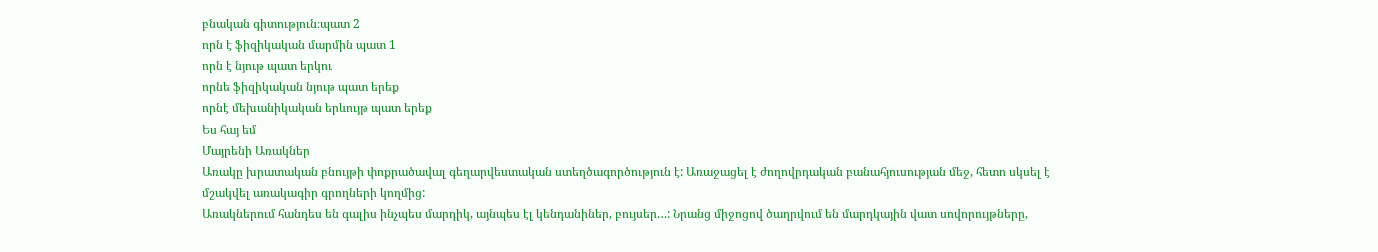բնական գիտություն։պատ 2
որն է ֆիզիկական մարմին պատ 1
որն է նյութ պատ երկու
որնե ֆիզիկական նյութ պատ երեք
որնէ մեխանիկական երևույթ պատ երեք
Ես հայ եմ
Մայրենի Առակներ
Առակը խրատական բնույթի փոքրածավալ գեղարվեստական ստեղծագործություն է: Առաջացել է ժողովրդական բանահյուսության մեջ, հետո սկսել է մշակվել առակագիր գրողների կողմից:
Առակներում հանդես են գալիս ինչպես մարդիկ, այնպես էլ կենդանիներ, բույսեր…: Նրանց միջոցով ծաղրվում են մարդկային վատ սովորույթները,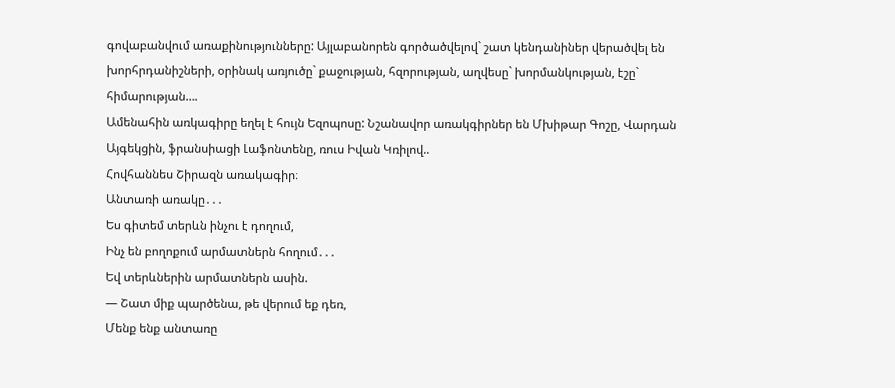գովաբանվում առաքինությունները: Այլաբանորեն գործածվելով` շատ կենդանիներ վերածվել են խորհրդանիշների, օրինակ առյուծը` քաջության, հզորության, աղվեսը` խորմանկության, էշը` հիմարության….
Ամենահին առկագիրը եղել է հույն Եզոպոսը: Նշանավոր առակգիրներ են Մխիթար Գոշը, Վարդան Այգեկցին, ֆրանսիացի Լաֆոնտենը, ռուս Իվան Կռիլով..
Հովհաննես Շիրազն առակագիր։
Անտառի առակը․․․
Ես գիտեմ տերևն ինչու է դողում,
Ինչ են բողոքում արմատներն հողում․․․
Եվ տերևներին արմատներն ասին.
― Շատ միք պարծենա, թե վերում եք դեռ,
Մենք ենք անտառը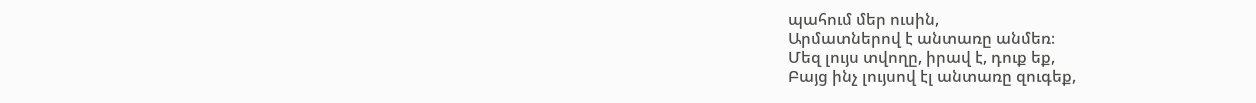պահում մեր ուսին,
Արմատներով է անտառը անմեռ։
Մեզ լույս տվողը, իրավ է, դուք եք,
Բայց ինչ լույսով էլ անտառը զուգեք,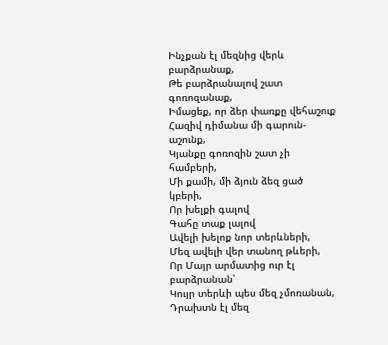Ինչքան էլ մեզնից վերև բարձրանաք,
Թե բարձրանալով շատ գոռոզանաք,
Իմացեք, որ ձեր փառքը վեհաշուք
Հազիվ դիմանա մի գարուն-աշունք,
Կյանքը գոռոզին շատ չի համբերի,
Մի քամի, մի ձյուն ձեզ ցած կբերի,
Որ խելքի գալով
Գահը տաք լալով
Ավելի խելոք նոր տերևների,
Մեզ ավելի վեր տանող թևերի,
Որ Մայր արմատից ուր էլ բարձրանան՝
Կույր տերևի պես մեզ չմոռանան,
Դրախտն էլ մեզ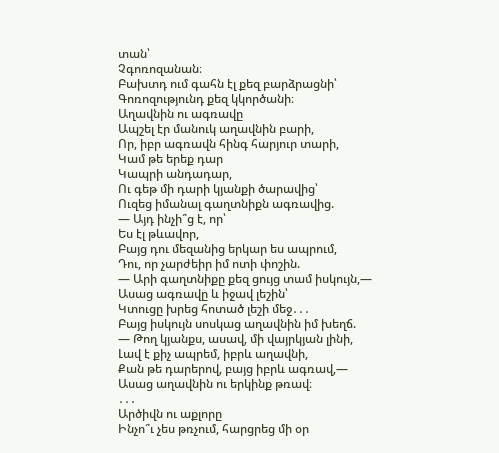տան՝
Չգոռոզանան։
Բախտդ ում գահն էլ քեզ բարձրացնի՝
Գոռոզությունդ քեզ կկործանի։
Աղավնին ու ագռավը
Ապշել էր մանուկ աղավնին բարի,
Որ, իբր ագռավն հինգ հարյուր տարի,
Կամ թե երեք դար
Կապրի անդադար,
Ու գեթ մի դարի կյանքի ծարավից՝
Ուզեց իմանալ գաղտնիքն ագռավից.
― Այդ ինչի՞ց է, որ՝
Ես էլ թևավոր,
Բայց դու մեզանից երկար ես ապրում,
Դու, որ չարժեիր իմ ոտի փոշին.
― Արի գաղտնիքը քեզ ցույց տամ իսկույն,―
Ասաց ագռավը և իջավ լեշին՝
Կտուցը խրեց հոտած լեշի մեջ․․․
Բայց իսկույն սոսկաց աղավնին իմ խեղճ.
― Թող կյանքս, ասավ, մի վայրկյան լինի,
Լավ է քիչ ապրեմ, իբրև աղավնի,
Քան թե դարերով, բայց իբրև ագռավ,―
Ասաց աղավնին ու երկինք թռավ։
․․․
Արծիվն ու աքլորը
Ինչո՞ւ չես թռչում, հարցրեց մի օր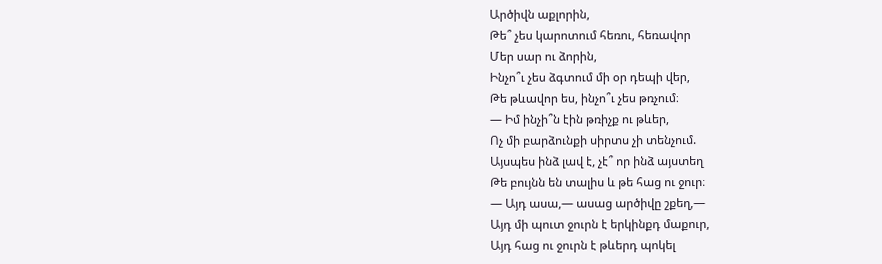Արծիվն աքլորին,
Թե՞ չես կարոտում հեռու, հեռավոր
Մեր սար ու ձորին,
Ինչո՞ւ չես ձգտում մի օր դեպի վեր,
Թե թևավոր ես, ինչո՞ւ չես թռչում։
― Իմ ինչի՞ն էին թռիչք ու թևեր,
Ոչ մի բարձունքի սիրտս չի տենչում.
Այսպես ինձ լավ է, չէ՞ որ ինձ այստեղ
Թե բույնն են տալիս և թե հաց ու ջուր։
― Այդ ասա,― ասաց արծիվը շքեղ,―
Այդ մի պուտ ջուրն է երկինքդ մաքուր,
Այդ հաց ու ջուրն է թևերդ պոկել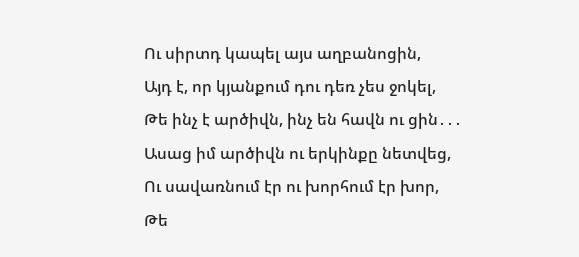Ու սիրտդ կապել այս աղբանոցին,
Այդ է, որ կյանքում դու դեռ չես ջոկել,
Թե ինչ է արծիվն, ինչ են հավն ու ցին․․․
Ասաց իմ արծիվն ու երկինքը նետվեց,
Ու սավառնում էր ու խորհում էր խոր,
Թե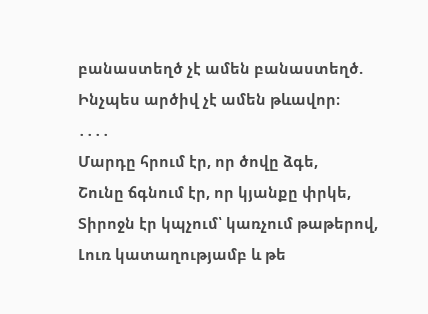բանաստեղծ չէ ամեն բանաստեղծ.
Ինչպես արծիվ չէ ամեն թևավոր։
․․․․
Մարդը հրում էր, որ ծովը ձգե,
Շունը ճգնում էր, որ կյանքը փրկե,
Տիրոջն էր կպչում՝ կառչում թաթերով,
Լուռ կատաղությամբ և թե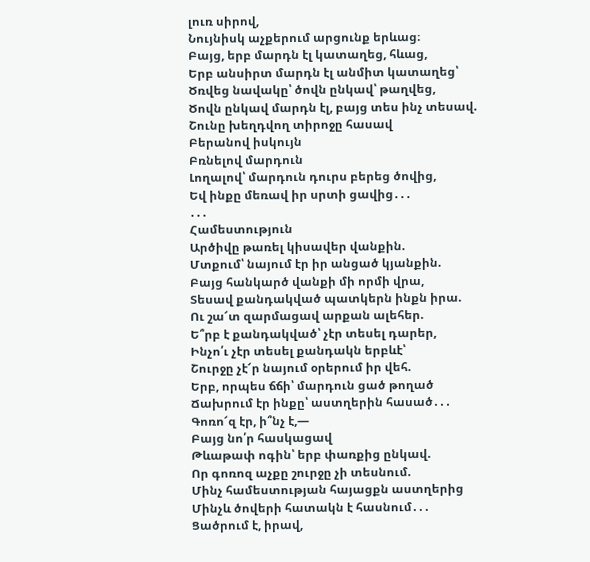լուռ սիրով,
Նույնիսկ աչքերում արցունք երևաց։
Բայց, երբ մարդն էլ կատաղեց, հևաց,
Երբ անսիրտ մարդն էլ անմիտ կատաղեց՝
Ծռվեց նավակը՝ ծովն ընկավ՝ թաղվեց,
Ծովն ընկավ մարդն էլ, բայց տես ինչ տեսավ.
Շունը խեղդվող տիրոջը հասավ
Բերանով իսկույն
Բռնելով մարդուն
Լողալով՝ մարդուն դուրս բերեց ծովից,
Եվ ինքը մեռավ իր սրտի ցավից․․․
․․․
Համեստություն
Արծիվը թառել կիսավեր վանքին.
Մտքում՝ նայում էր իր անցած կյանքին.
Բայց հանկարծ վանքի մի որմի վրա,
Տեսավ քանդակված պատկերն ինքն իրա.
Ու շա՜տ զարմացավ արքան ալեհեր.
Ե՞րբ է քանդակված՝ չէր տեսել դարեր,
Ինչո՛ւ չէր տեսել քանդակն երբևէ՝
Շուրջը չէ՜ր նայում օրերում իր վեհ.
Երբ, որպես ճճի՝ մարդուն ցած թողած
Ճախրում էր ինքը՝ աստղերին հասած․․․
Գոռո՜զ էր, ի՞նչ է,―
Բայց նո՛ր հասկացավ
Թևաթափ ոգին՝ երբ փառքից ընկավ.
Որ գոռոզ աչքը շուրջը չի տեսնում.
Մինչ համեստության հայացքն աստղերից
Մինչև ծովերի հատակն է հասնում․․․
Ցածրում է, իրավ,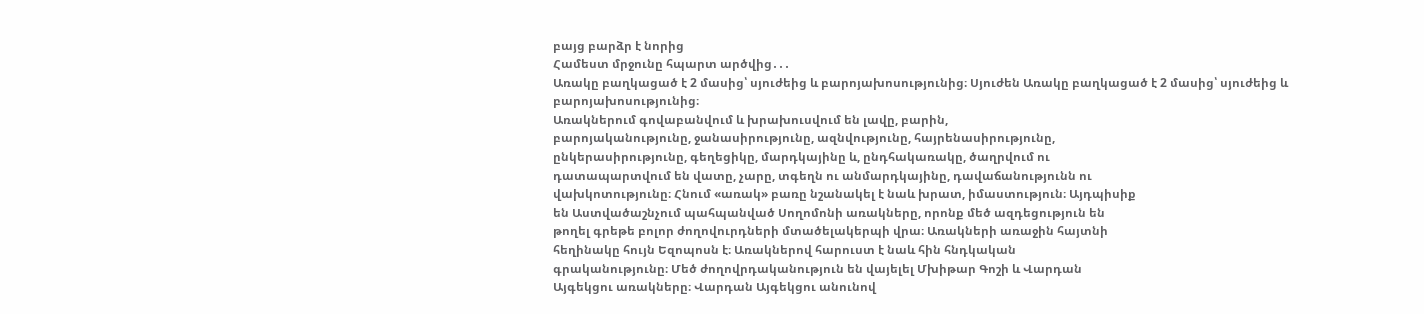բայց բարձր է նորից
Համեստ մրջունը հպարտ արծվից․․․
Առակը բաղկացած է 2 մասից՝ սյուժեից և բարոյախոսությունից։ Սյուժեն Առակը բաղկացած է 2 մասից՝ սյուժեից և բարոյախոսությունից։
Առակներում գովաբանվում և խրախուսվում են լավը, բարին,
բարոյականությունը, ջանասիրությունը, ազնվությունը, հայրենասիրությունը,
ընկերասիրությունը, գեղեցիկը, մարդկայինը և, ընդհակառակը, ծաղրվում ու
դատապարտվում են վատը, չարը, տգեղն ու անմարդկայինը, դավաճանությունն ու
վախկոտությունը։ Հնում «առակ» բառը նշանակել է նաև խրատ, իմաստություն։ Այդպիսիք
են Աստվածաշնչում պահպանված Սողոմոնի առակները, որոնք մեծ ազդեցություն են
թողել գրեթե բոլոր ժողովուրդների մտածելակերպի վրա։ Առակների առաջին հայտնի
հեղինակը հույն Եզոպոսն է։ Առակներով հարուստ է նաև հին հնդկական
գրականությունը։ Մեծ ժողովրդականություն են վայելել Մխիթար Գոշի և Վարդան
Այգեկցու առակները։ Վարդան Այգեկցու անունով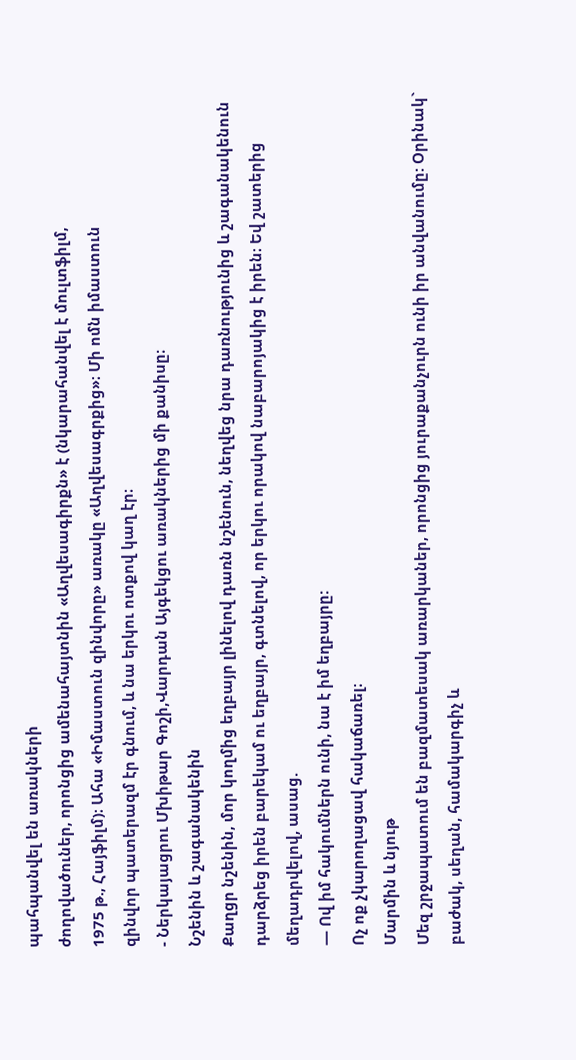պահպանվել են առակների
ժողովածուներ, որոնցից ամենահայտնին «Աղվեսագիրքն» է (նկարահանվել է մուլտֆիլմ,
1975 թ., Հայֆիլմ)։ Ահա «Իմաստուն զինվորը» առակը «Աղվեսագրքից»։ Մի ոմն իմաստուն
զինվոր պատերազմ էր գնում, և նա երկու ոտքով կաղ էր։
- Ներկայացրու Մխիթար Գոշի,Վարդան Այգեկցու առակներից մի քանիսը։
Նշենին և շագանակենին
Քաղցր նշենին, մոր կողմից եղբայր լինելով դառն նշենուն, նեղվեց նրա դառնությունից և շագանակենուն դարձրեց իրեն բարեկամ ու եղբայր, գտնելով, որ երկու որակով նաբարոյակից է իրեն։ Եվ շատերից մեղադրվելով, ասաց.
— Ով իմ հակումներն ունի, նա է իմ եղբայրը:
Ոչ ոք չկարողացավ հակաճառել։
Մարմին և նյութ
Մեզ շրջապատում են բազմատեսակ առարկաներ, որոնցից յուրաքանչուրն ունի իր անվանումը: Օրինակ` բաժակ, սեղան, համակարգիչ և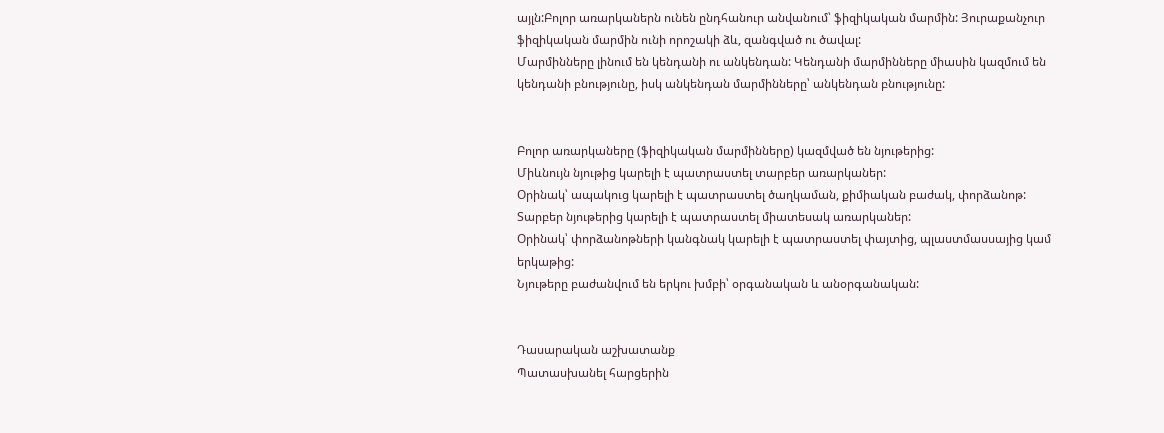այլն:Բոլոր առարկաներն ունեն ընդհանուր անվանում՝ ֆիզիկական մարմին: Յուրաքանչուր ֆիզիկական մարմին ունի որոշակի ձև, զանգված ու ծավալ:
Մարմինները լինում են կենդանի ու անկենդան: Կենդանի մարմինները միասին կազմում են կենդանի բնությունը, իսկ անկենդան մարմինները՝ անկենդան բնությունը:


Բոլոր առարկաները (ֆիզիկական մարմինները) կազմված են նյութերից:
Միևնույն նյութից կարելի է պատրաստել տարբեր առարկաներ:
Օրինակ՝ ապակուց կարելի է պատրաստել ծաղկաման, քիմիական բաժակ, փորձանոթ:
Տարբեր նյութերից կարելի է պատրաստել միատեսակ առարկաներ:
Օրինակ՝ փորձանոթների կանգնակ կարելի է պատրաստել փայտից, պլաստմասսայից կամ երկաթից:
Նյութերը բաժանվում են երկու խմբի՝ օրգանական և անօրգանական:


Դասարական աշխատանք
Պատասխանել հարցերին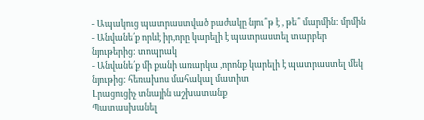- Ապակուց պատրաստված բաժակը նյու՞թ է , թե՞ մարմին: մրմին
- Անվանե՛ք որևէ իր,որը կարելի է պատրաստել տարբեր նյութերից: տոպրակ
- Անվանե՛ք մի քանի առարկա ,որոնք կարելի է պատրաստել մեկ նյութից: հեռախոս մահակալ մատիտ
Լրացուցիչ տնային աշխատանք
Պատասխանել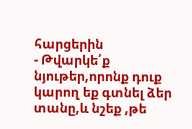հարցերին
- Թվարկե՛ք նյութեր,որոնք դուք կարող եք գտնել ձեր տանը,և նշեք ,թե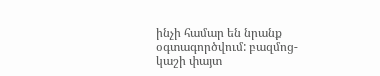ինչի համար են նրանք օգտագործվում: բազմոց- կաշի փայտ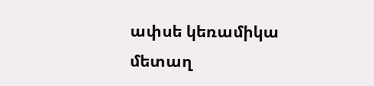ափսե կեռամիկա մետաղ